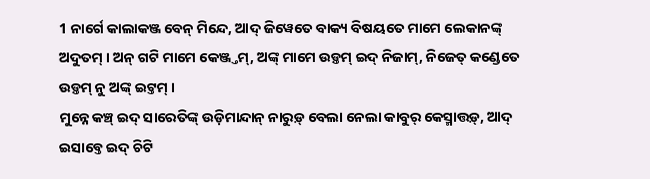1 ନାର୍ଗେ କାଲାକଞ୍ଜ ବେନ୍ ମିନ୍ଦେ, ଆଦ୍ ଜିୱେତେ ବାକ୍ୟ ବିଷୟତେ ମାମେ ଲେକାନଙ୍କ୍ ଅଦୁତମ୍ । ଅନ୍ ଗଟି ମାମେ କେଞ୍ଜ୍ତମ୍, ଅଙ୍କ୍ ମାମେ ଉଡ଼୍ତମ୍ ଇଦ୍ ନିଜାମ୍, ନିଜେତ୍ କଣ୍ଡେତେ ଉଡ଼୍ତମ୍ ନୁ ଅଙ୍କ୍ ଇଟ୍ତମ୍ ।
ମୁନ୍ନେ କଞ୍ଚ୍ ଇଦ୍ ସାରେତିଙ୍କ୍ ଉଡ଼ିମାନ୍ଦାନ୍ ନାରୁଡ଼୍ ବେଲା ନେଲା କାବୁର୍ କେସ୍ମାତ୍ତଡ଼୍, ଆଦ୍ ଇସାବ୍ତେ ଇଦ୍ ଚିଟି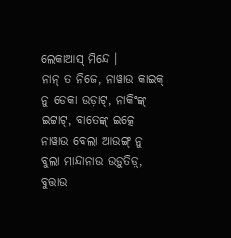ଲେକାଆସ୍ ମିନ୍ଦେ ।
ନାନ୍ ତ ନିଜେ, ନାୱାଉ କାଇକ୍ ନୁ ଡେକା ଉଡ଼ାଟ୍, ନାକିଂଙ୍କ୍ ଇଟ୍ଟାଟ୍, ବାତେଙ୍କ୍ ଇତ୍କେ ନାୱାଉ ବେଲା ଆଉଙ୍ଗ୍ ନୁ ବୁଲା ମାନ୍ଦାନାଉ ଉଡ଼ୁତିଡ଼୍, ବୁତ୍ତାଉ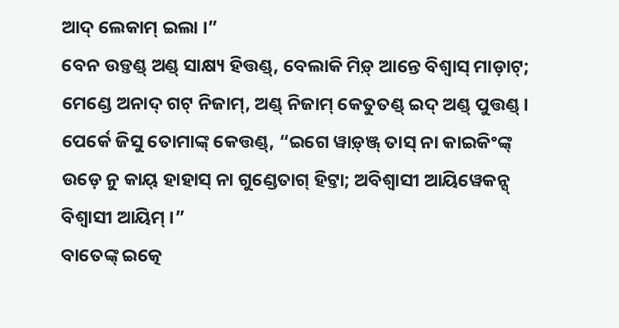ଆଦ୍ ଲେକାମ୍ ଇଲା ।”
ବେନ ଉଡ଼୍ତଣ୍ଡ୍ ଅଣ୍ଡ୍ ସାକ୍ଷ୍ୟ ହିତ୍ତଣ୍ଡ୍, ବେଲାକି ମିଡ଼୍ ଆନ୍ତେ ବିଶ୍ଵାସ୍ ମାଡ଼ାଟ୍; ମେଣ୍ଡେ ଅନାଦ୍ ଗଟ୍ ନିଜାମ୍, ଅଣ୍ଡ୍ ନିଜାମ୍ କେତୁତଣ୍ଡ୍ ଇଦ୍ ଅଣ୍ଡ୍ ପୁତ୍ତଣ୍ଡ୍ ।
ପେର୍କେ ଜିସୁ ତୋମାଙ୍କ୍ କେତ୍ତଣ୍ଡ୍, “ଇଗେ ୱାଡ଼୍ଞ୍ଜ୍ ତାସ୍ ନା କାଇକିଂଙ୍କ୍ ଉଡ଼େ ନୁ କାୟ୍ ହାହାସ୍ ନା ଗୁଣ୍ଡେତାଗ୍ ହିଟ୍ତା; ଅବିଶ୍ୱାସୀ ଆୟିୱେକନ୍ସ୍ ବିଶ୍ୱାସୀ ଆୟିମ୍ ।”
ବାତେଙ୍କ୍ ଇତ୍କେ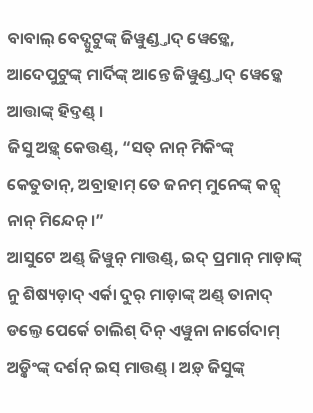ବାବାଲ୍ ବେଦ୍ପୁଟୁଙ୍କ୍ ଜିୱୁଣ୍ଡ୍ତାଦ୍ ୱେଡ଼୍କେ, ଆଦେପୁଟୁଙ୍କ୍ ମାର୍ଦିଙ୍କ୍ ଆନ୍ତେ ଜିୱୁଣ୍ଡ୍ତାଦ୍ ୱେଡ଼୍କେ ଆତ୍ତାଙ୍କ୍ ହିଦ୍ତଣ୍ଡ୍ ।
ଜିସୁ ଅଡ଼୍କ୍ କେତ୍ତଣ୍ଡ୍, “ସତ୍ ନାନ୍ ମିକିଂଙ୍କ୍ କେତୁତାନ୍, ଅବ୍ରାହାମ୍ ତେ ଜନମ୍ ମୁନେଙ୍କ୍ କନ୍ସ୍ ନାନ୍ ମିନ୍ଦେନ୍ ।”
ଆସୁଟେ ଅଣ୍ଡ୍ ଜିୱୁନ୍ ମାତ୍ତଣ୍ଡ୍, ଇଦ୍ ପ୍ରମାନ୍ ମାଡ଼ାଙ୍କ୍ ନୁ ଶିଷ୍ୟଡ଼ାଦ୍ ଏର୍କା ଦୁର୍ ମାଡ଼ାଙ୍କ୍ ଅଣ୍ଡ୍ ତାନାଦ୍ ଡଲ୍ତେ ପେର୍କେ ଚାଲିଶ୍ ଦିନ୍ ଏୱୁନା ନାର୍ଗେଦାମ୍ ଅଡ଼୍କିଂଙ୍କ୍ ଦର୍ଶନ୍ ଇସ୍ ମାତ୍ତଣ୍ଡ୍ । ଅଡ଼୍ ଜିସୁଙ୍କ୍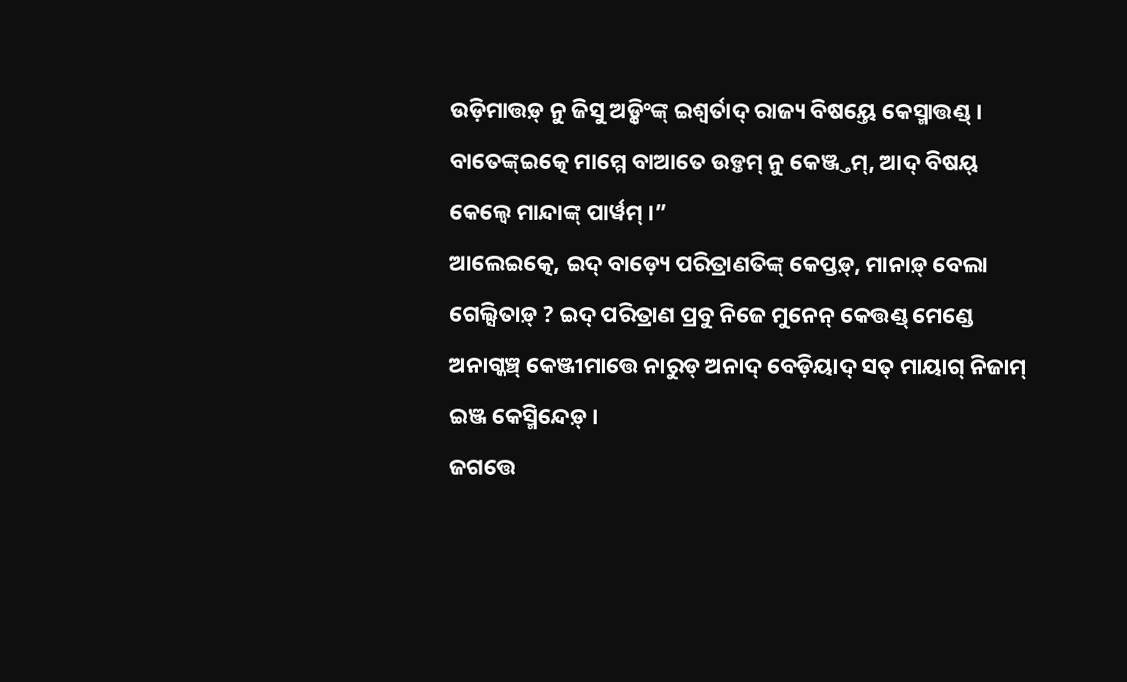ଉଡ଼ିମାତ୍ତଡ଼୍ ନୁ ଜିସୁ ଅଡ଼୍କିଂଙ୍କ୍ ଇଶ୍ୱର୍ତାଦ୍ ରାଜ୍ୟ ବିଷୟ୍ତେ କେସ୍ମାତ୍ତଣ୍ଡ୍ ।
ବାତେଙ୍କ୍ଇତ୍କେ ମାମ୍ମେ ବାଆତେ ଉଡ଼୍ତମ୍ ନୁ କେଞ୍ଜ୍ତମ୍, ଆଦ୍ ବିଷୟ୍ କେଲ୍ୱେ ମାନ୍ଦାଙ୍କ୍ ପାର୍ୱମ୍ ।”
ଆଲେଇତ୍କେ, ଇଦ୍ ବାଡ଼୍ୟେ ପରିତ୍ରାଣତିଙ୍କ୍ କେପ୍ତଡ଼୍, ମାନାଡ଼୍ ବେଲା ଗେଲ୍ସିତାଡ଼୍ ? ଇଦ୍ ପରିତ୍ରାଣ ପ୍ରବୁ ନିଜେ ମୁନେନ୍ କେତ୍ତଣ୍ଡ୍ ମେଣ୍ଡେ ଅନାଗ୍କଞ୍ଚ୍ କେଞ୍ଜୀମାତ୍ତେ ନାରୁଡ୍ ଅନାଦ୍ ବେଡ଼ିୟାଦ୍ ସତ୍ ମାୟାଗ୍ ନିଜାମ୍ ଇଞ୍ଜ କେସ୍ମିନ୍ଦେଡ଼୍ ।
ଜଗତ୍ତେ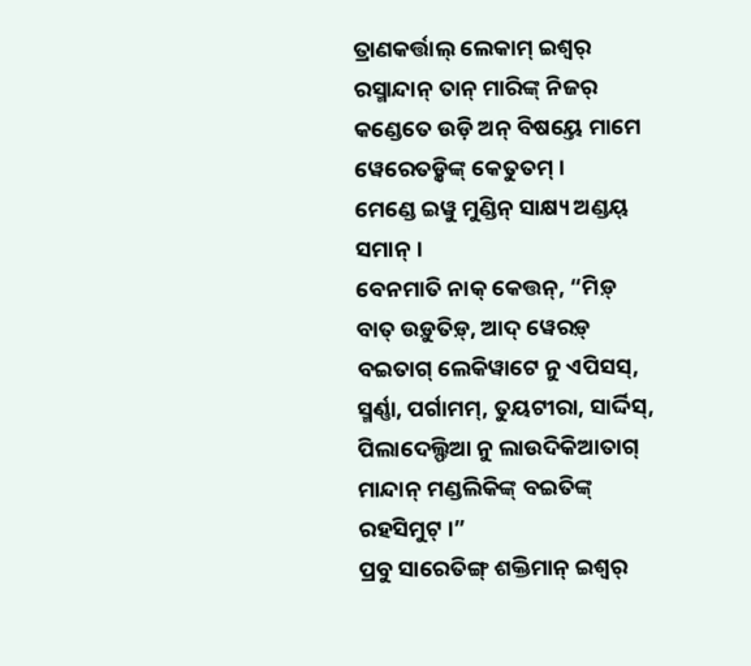ତ୍ରାଣକର୍ତ୍ତାଲ୍ ଲେକାମ୍ ଇଶ୍ୱର୍ ରସ୍ମାନ୍ଦାନ୍ ତାନ୍ ମାରିଙ୍କ୍ ନିଜର୍ କଣ୍ଡେତେ ଉଡ଼ି ଅନ୍ ବିଷୟ୍ତେ ମାମେ ୱେରେତଡ଼୍କିଙ୍କ୍ କେତୁତମ୍ ।
ମେଣ୍ଡେ ଇୱୁ ମୁଣ୍ଡିନ୍ ସାକ୍ଷ୍ୟ ଅଣ୍ଡୟ୍ ସମାନ୍ ।
ବେନମାତି ନାକ୍ କେତ୍ତନ୍, “ମିଡ଼୍ ବାତ୍ ଉଡ଼ୁତିଡ଼୍, ଆଦ୍ ୱେରଡ଼୍ ବଇତାଗ୍ ଲେକିୱାଟେ ନୁ ଏପିସସ୍, ସ୍ମର୍ଣ୍ଣା, ପର୍ଗାମମ୍, ତୁୟଟୀରା, ସାର୍ଦ୍ଦିସ୍, ପିଲାଦେଲ୍ଫିଆ ନୁ ଲାଉଦିକିଆତାଗ୍ ମାନ୍ଦାନ୍ ମଣ୍ଡଲିକିଙ୍କ୍ ବଇତିଙ୍କ୍ ରହସିମୁଟ୍ ।”
ପ୍ରବୁ ସାରେତିଙ୍ଗ୍ ଶକ୍ତିମାନ୍ ଇଶ୍ୱର୍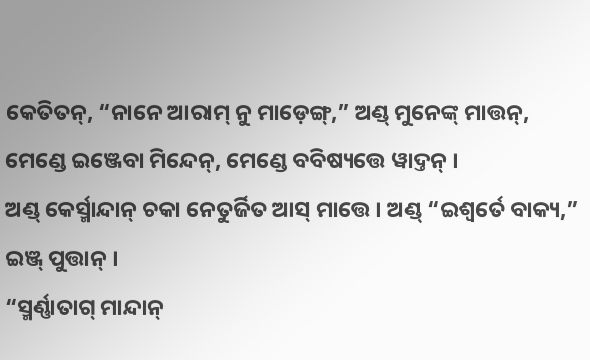କେତିତନ୍, “ନାନେ ଆରାମ୍ ନୁ ମାଡ଼େଙ୍ଗ୍,” ଅଣ୍ଡ୍ ମୁନେଙ୍କ୍ ମାତ୍ତନ୍, ମେଣ୍ଡେ ଇଞ୍ଜେବା ମିନ୍ଦେନ୍, ମେଣ୍ଡେ ବବିଷ୍ୟତ୍ତେ ୱାଦ୍ତନ୍ ।
ଅଣ୍ଡ୍ କେର୍ସ୍ମାନ୍ଦାନ୍ ଚକା ନେତୁର୍ଜିତ ଆସ୍ ମାତ୍ତେ । ଅଣ୍ଡ୍ “ଇଶ୍ୱର୍ତେ ବାକ୍ୟ,” ଇଞ୍ଜ୍ ପୁତ୍ତାନ୍ ।
“ସ୍ମର୍ଣ୍ଣାତାଗ୍ ମାନ୍ଦାନ୍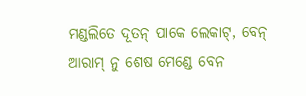ମଣ୍ଡଲିତେ ଦୂତନ୍ ପାକେ ଲେକାଟ୍, ବେନ୍ ଆରାମ୍ ନୁ ଶେଷ ମେଣ୍ଡେ ବେନ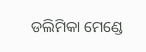ଡଲିମିକା ମେଣ୍ଡେ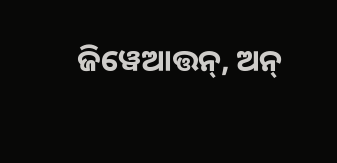ଜିୱେଆତ୍ତନ୍, ଅନ୍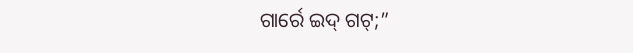ଗାର୍ରେ ଇଦ୍ ଗଟ୍;”